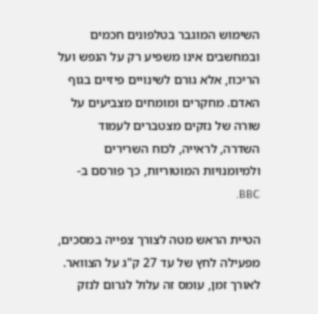השימוש המוגבר בטלפונים חכמים ובמחשבים אינו משפיע רק על הנפש ועל הריכוז, אלא גורם לשינויים פיזיים בגוף האדם. מחקרים ומומחים מצביעים על שורה של נזקים מצטברים לעמוד השדרה, לראייה, לכוח השרירים ולמיומנויות המוטוריות, כך פורסם ב-BBC.

הטיית הראש מטה לצורך צפייה במסכים, מפעילה לחץ של עד 27 ק"ג על הצוואר. לאורך זמן, עומס זה עלול לגרום לנזק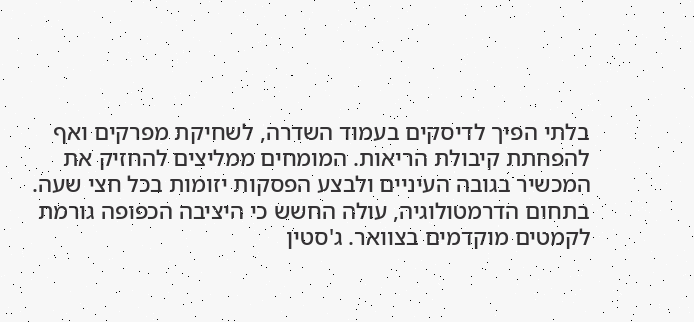בלתי הפיך לדיסקים בעמוד השדרה, לשחיקת מפרקים ואף להפחתת קיבולת הריאות. המומחים ממליצים להחזיק את המכשיר בגובה העיניים ולבצע הפסקות יזומות בכל חצי שעה.
בתחום הדרמטולוגיה, עולה החשש כי היציבה הכפופה גורמת לקמטים מוקדמים בצוואר. ג'סטין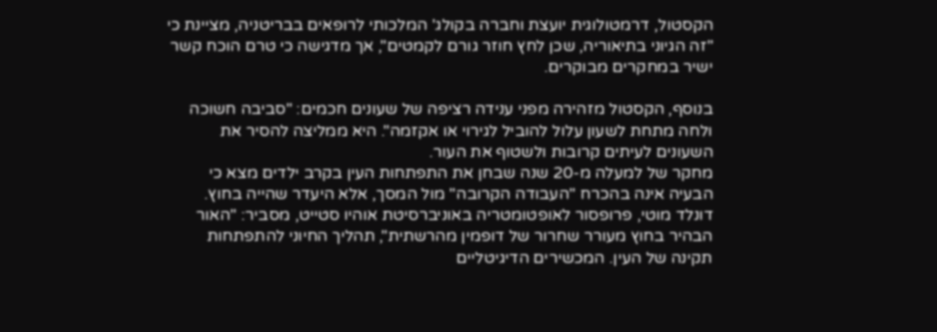הקסטול, דרמטולוגית יועצת וחברה בקולג' המלכותי לרופאים בבריטניה, מציינת כי "זה הגיוני בתיאוריה, שכן לחץ חוזר גורם לקמטים", אך מדגישה כי טרם הוכח קשר ישיר במחקרים מבוקרים.

בנוסף, הקסטול מזהירה מפני ענידה רציפה של שעונים חכמים: "סביבה חשוכה ולחה מתחת לשעון עלול להוביל לגירוי או אקזמה". היא ממליצה להסיר את
השעונים לעיתים קרובות ולשטוף את העור.
מחקר של למעלה מ-20 שנה שבחן את התפתחות העין בקרב ילדים מצא כי הבעיה אינה בהכרח "העבודה הקרובה" מול המסך, אלא היעדר שהייה בחוץ. דונלד מוטי, פרופסור לאופטומטריה באוניברסיטת אוהיו סטייט, מסביר: "האור הבהיר בחוץ מעורר שחרור של דופמין מהרשתית", תהליך החיוני להתפתחות תקינה של העין. המכשירים הדיגיטליים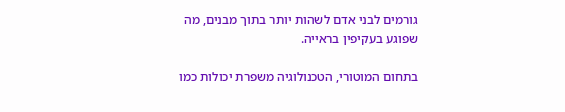גורמים לבני אדם לשהות יותר בתוך מבנים, מה שפוגע בעקיפין בראייה.

בתחום המוטורי, הטכנולוגיה משפרת יכולות כמו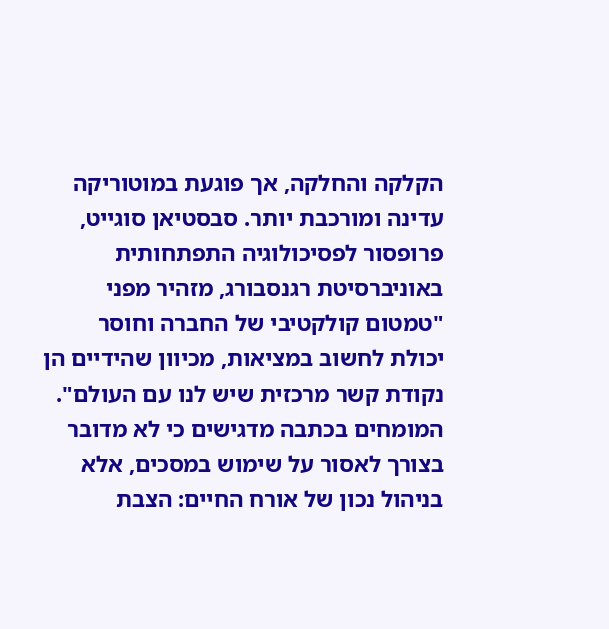הקלקה והחלקה, אך פוגעת במוטוריקה עדינה ומורכבת יותר. סבסטיאן סוגייט, פרופסור לפסיכולוגיה התפתחותית באוניברסיטת רגנסבורג, מזהיר מפני "טמטום קולקטיבי של החברה וחוסר יכולת לחשוב במציאות, מכיוון שהידיים הן נקודת קשר מרכזית שיש לנו עם העולם".
המומחים בכתבה מדגישים כי לא מדובר בצורך לאסור על שימוש במסכים, אלא בניהול נכון של אורח החיים: הצבת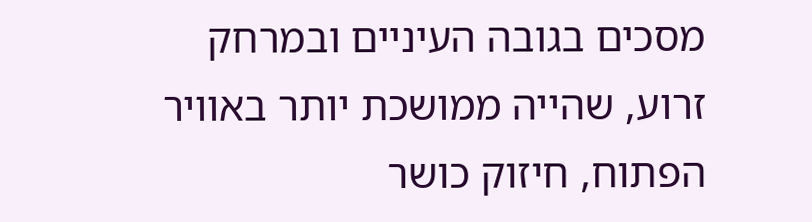מסכים בגובה העיניים ובמרחק זרוע, שהייה ממושכת יותר באוויר הפתוח, חיזוק כושר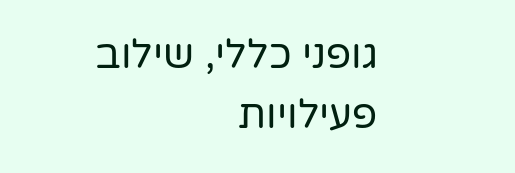גופני כללי, שילוב פעילויות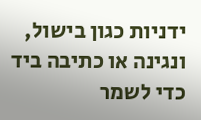ידניות כגון בישול, ונגינה או כתיבה ביד כדי לשמר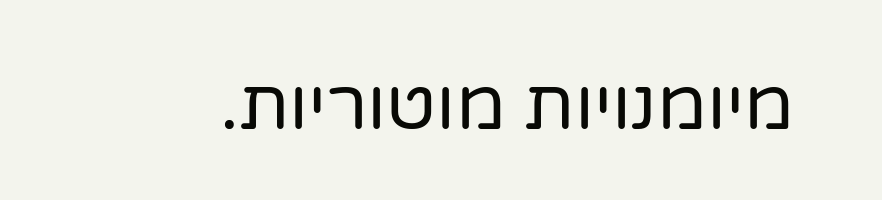מיומנויות מוטוריות.